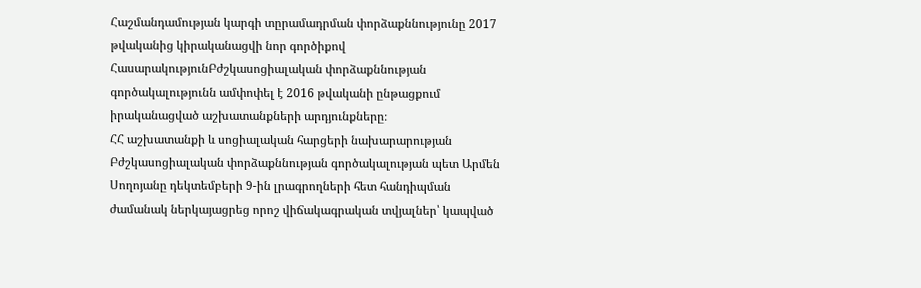Հաշմանդամության կարգի տըրամադրման փորձաքննությունը 2017 թվականից կիրականացվի նոր գործիքով
ՀասարակությունԲժշկասոցիալական փորձաքննության գործակալությունն ամփոփել է 2016 թվականի ընթացքում իրականացված աշխատանքների արդյունքները։
ՀՀ աշխատանքի և սոցիալական հարցերի նախարարության Բժշկասոցիալական փորձաքննության գործակալության պետ Արմեն Սողոյանը դեկտեմբերի 9-ին լրագրողների հետ հանդիպման ժամանակ ներկայացրեց որոշ վիճակագրական տվյալներ՝ կապված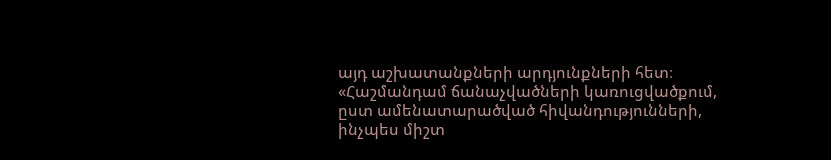այդ աշխատանքների արդյունքների հետ։
«Հաշմանդամ ճանաչվածների կառուցվածքում, ըստ ամենատարածված հիվանդությունների, ինչպես միշտ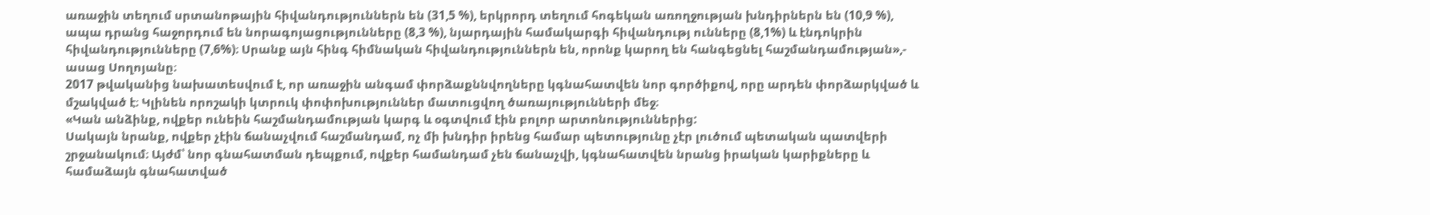առաջին տեղում սրտանոթային հիվանդություններն են (31,5 %), երկրորդ տեղում հոգեկան առողջության խնդիրներն են (10,9 %), ապա դրանց հաջորդում են նորագոյացությունները (8,3 %), նյարդային համակարգի հիվանդությ ունները (8,1%) և էնդոկրին հիվանդությունները (7,6%)։ Սրանք այն հինգ հիմնական հիվանդություններն են, որոնք կարող են հանգեցնել հաշմանդամության»,- ասաց Սողոյանը։
2017 թվականից նախատեսվում է, որ առաջին անգամ փորձաքննվողները կգնահատվեն նոր գործիքով, որը արդեն փորձարկված և մշակված է։ Կլինեն որոշակի կտրուկ փոփոխություններ մատուցվող ծառայությունների մեջ։
«Կան անձինք, ովքեր ունեին հաշմանդամության կարգ և օգտվում էին բոլոր արտոնություններից:
Սակայն նրանք, ովքեր չէին ճանաչվում հաշմանդամ, ոչ մի խնդիր իրենց համար պետությունը չէր լուծում պետական պատվերի շրջանակում։ Այժմ՝ նոր գնահատման դեպքում, ովքեր համանդամ չեն ճանաչվի, կգնահատվեն նրանց իրական կարիքները և համաձայն գնահատված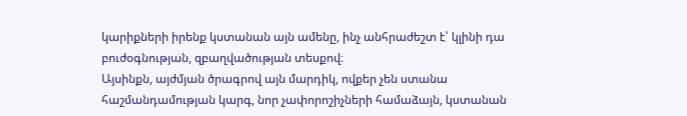կարիքների իրենք կստանան այն ամենը, ինչ անհրաժեշտ է՝ կլինի դա բուժօգնության, զբաղվածության տեսքով։
Այսինքն, այժմյան ծրագրով այն մարդիկ, ովքեր չեն ստանա հաշմանդամության կարգ, նոր չափորոշիչների համաձայն, կստանան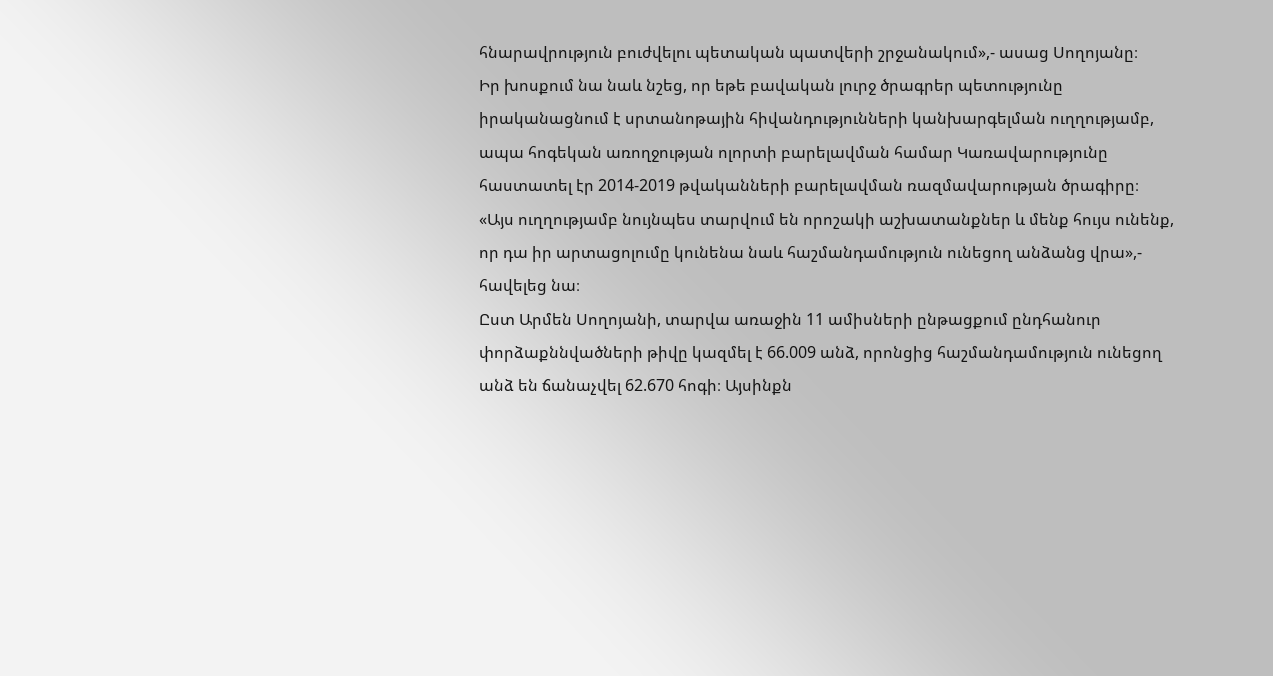հնարավրություն բուժվելու պետական պատվերի շրջանակում»,- ասաց Սողոյանը։
Իր խոսքում նա նաև նշեց, որ եթե բավական լուրջ ծրագրեր պետությունը իրականացնում է սրտանոթային հիվանդությունների կանխարգելման ուղղությամբ, ապա հոգեկան առողջության ոլորտի բարելավման համար Կառավարությունը հաստատել էր 2014-2019 թվականների բարելավման ռազմավարության ծրագիրը։
«Այս ուղղությամբ նույնպես տարվում են որոշակի աշխատանքներ և մենք հույս ունենք, որ դա իր արտացոլումը կունենա նաև հաշմանդամություն ունեցող անձանց վրա»,- հավելեց նա։
Ըստ Արմեն Սողոյանի, տարվա առաջին 11 ամիսների ընթացքում ընդհանուր փորձաքննվածների թիվը կազմել է 66.009 անձ, որոնցից հաշմանդամություն ունեցող անձ են ճանաչվել 62.670 հոգի։ Այսինքն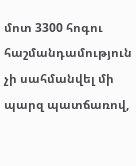մոտ 3300 հոգու հաշմանդամություն չի սահմանվել մի պարզ պատճառով,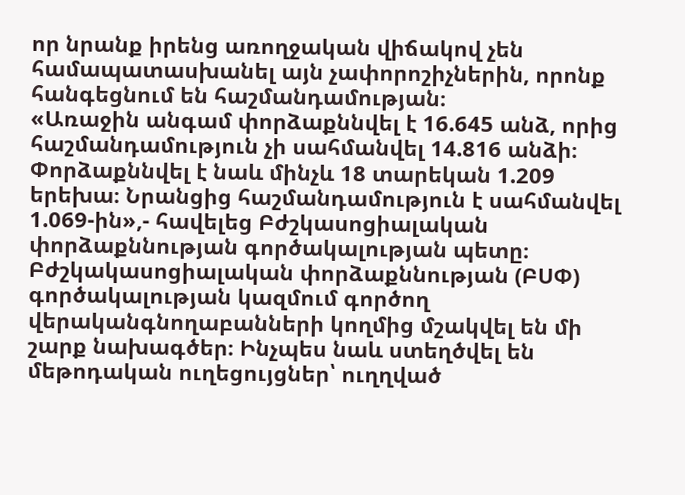որ նրանք իրենց առողջական վիճակով չեն համապատասխանել այն չափորոշիչներին, որոնք հանգեցնում են հաշմանդամության։
«Առաջին անգամ փորձաքննվել է 16.645 անձ, որից հաշմանդամություն չի սահմանվել 14.816 անձի։ Փորձաքննվել է նաև մինչև 18 տարեկան 1.209 երեխա։ Նրանցից հաշմանդամություն է սահմանվել 1.069-ին»,- հավելեց Բժշկասոցիալական փորձաքննության գործակալության պետը։
Բժշկակասոցիալական փորձաքննության (ԲՍՓ) գործակալության կազմում գործող վերականգնողաբանների կողմից մշակվել են մի շարք նախագծեր։ Ինչպես նաև ստեղծվել են մեթոդական ուղեցույցներ՝ ուղղված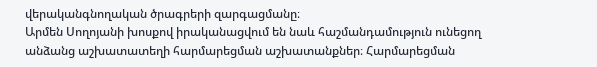վերականգնողական ծրագրերի զարգացմանը։
Արմեն Սողոյանի խոսքով իրականացվում են նաև հաշմանդամություն ունեցող անձանց աշխատատեղի հարմարեցման աշխատանքներ։ Հարմարեցման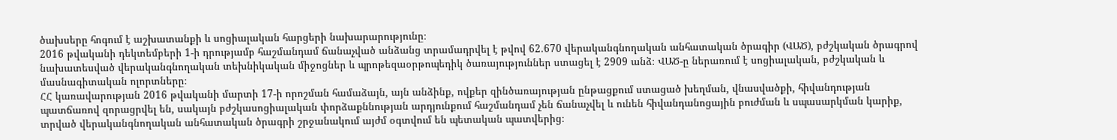ծախսերը հոգում է աշխատանքի և սոցիալական հարցերի նախարարությունը։
2016 թվականի դեկտեմբերի 1-ի դրությամբ հաշմանդամ ճանաչված անձանց տրամադրվել է թվով 62.670 վերականգնողական անհատական ծրագիր (ՎԱԾ), բժշկական ծրագրով նախատեսված վերականգնողական տեխնիկական միջոցներ և պրոթեզաօրթոպեդիկ ծառայություններ ստացել է 2909 անձ։ ՎԱԾ-ը ներառում է սոցիալական, բժշկական և մասնագիտական ոլորտները։
ՀՀ կառավարության 2016 թվականի մարտի 17-ի որոշման համաձայն, այն անձինք, ովքեր զինծառայության ընթացքում ստացած խեղման, վնասվածքի, հիվանդության պատճառով զորացրվել են, սակայն բժշկասոցիալական փորձաքննության արդյունքում հաշմանդամ չեն ճանաչվել և ունեն հիվանդանոցային բուժման և սպասարկման կարիք, տրված վերականգնողական անհատական ծրագրի շրջանակում այժմ օգտվում են պետական պատվերից։